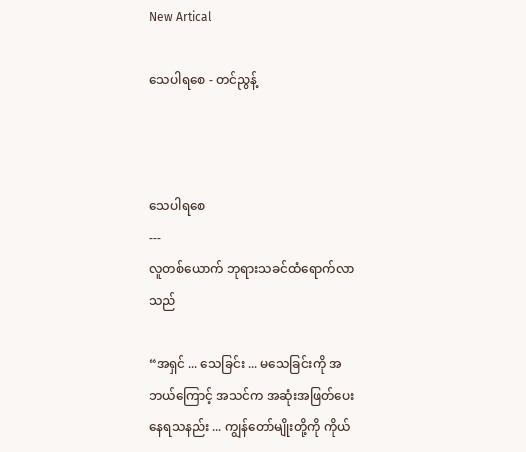New Artical

သေပါရစေ - တင်ညွန့်



သေပါရစေ
---
လူတစ်ယောက် ဘုရားသခင်ထံရောက်လာသည်

“အရှင် ... သေခြင်း ... မသေခြင်းကို အဘယ်ကြောင့် အသင်က အဆုံးအဖြတ်ပေးနေရသနည်း ... ကျွန်တော်မျိုးတို့ကို ကိုယ်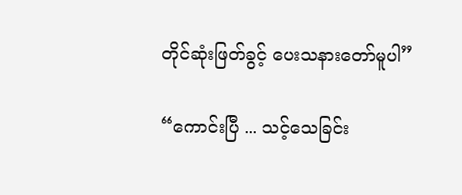တိုင်ဆုံးဖြတ်ခွင့် ပေးသနားတော်မူပါ”

“ကောင်းပြီ ... သင့်သေခြင်း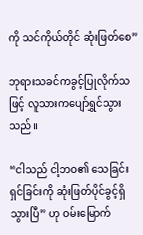ကို သင်ကိုယ်တိုင် ဆုံးဖြတ်စေ”

ဘုရားသခင်ကခွင့်ပြုလိုက်သဖြင့် လူသားကပျော်ရွှင်သွားသည်။

“ငါသည် ငါ့ဘဝ၏ သေခြင်း ရှင်ခြင်းကို ဆုံးဖြတ်ပိုင်ခွင့်ရှိသွားပြီ” ဟု ဝမ်းမြောက်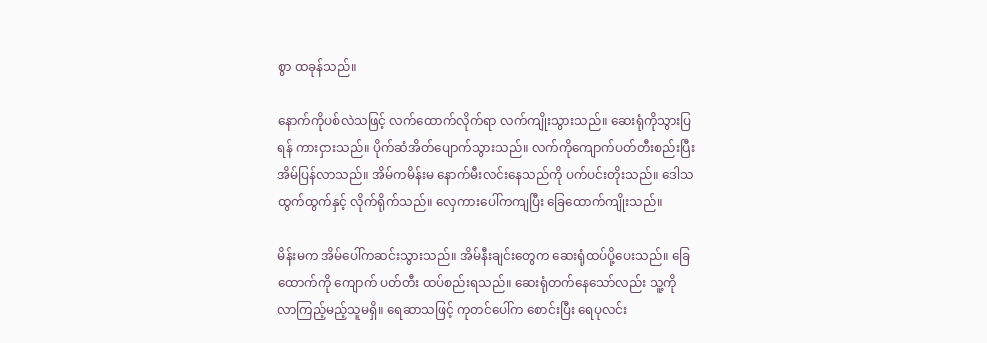စွာ ထခုန်သည်။

နောက်ကိုပစ်လဲသဖြင့် လက်ထောက်လိုက်ရာ လက်ကျိုးသွားသည်။ ဆေးရုံကိုသွားပြရန် ကားငှားသည်။ ပိုက်ဆံအိတ်ပျောက်သွားသည်။ လက်ကိုကျောက်ပတ်တီးစည်းပြီး အိမ်ပြန်လာသည်။ အိမ်ကမိန်းမ နောက်မီးလင်းနေသည်ကို ပက်ပင်းတိုးသည်။ ဒေါသထွက်ထွက်နှင့် လိုက်ရိုက်သည်။ လှေကားပေါ်ကကျပြီး ခြေထောက်ကျိုးသည်။

မိန်းမက အိမ်ပေါ်ကဆင်းသွားသည်။ အိမ်နီးချင်းတွေက ဆေးရုံထပ်ပို့ပေးသည်။ ခြေထောက်ကို ကျောက် ပတ်တီး ထပ်စည်းရသည်။ ဆေးရုံတက်နေသော်လည်း သူ့ကိုလာကြည့်မည့်သူမရှိ။ ရေဆာသဖြင့် ကုတင်ပေါ်က စောင်းပြီး ရေပုလင်း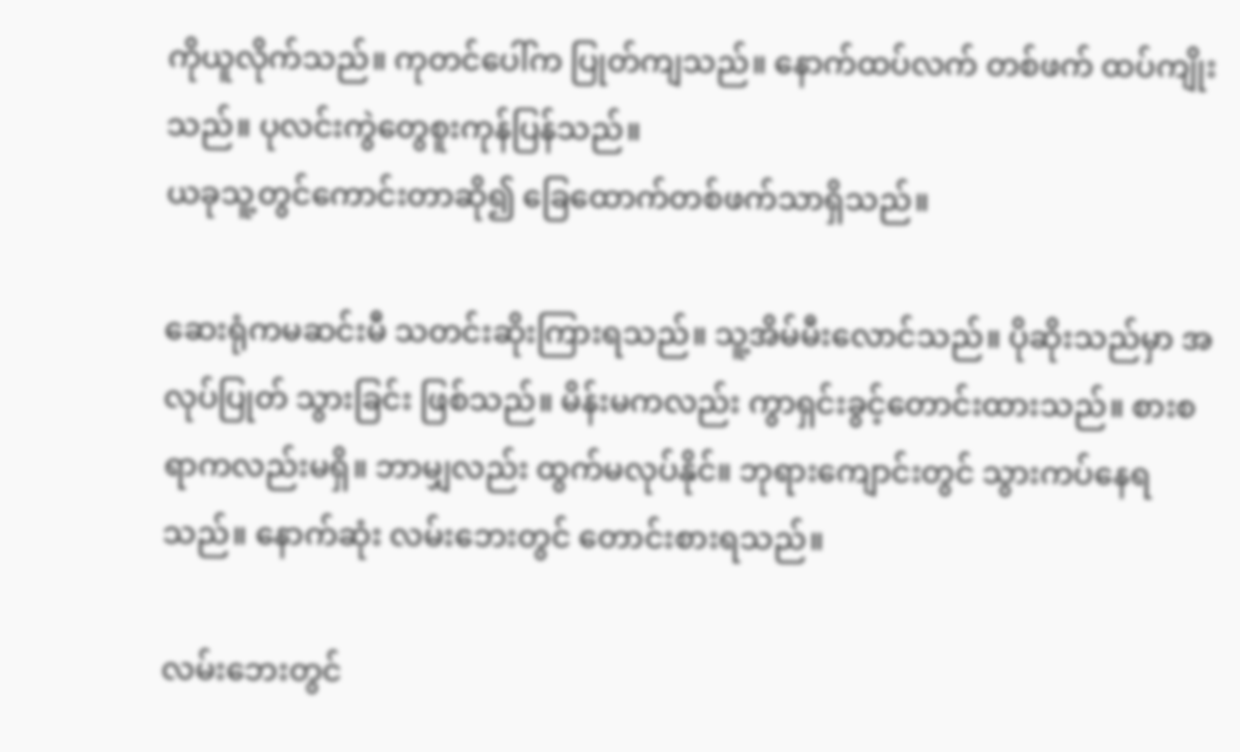ကိုယူလိုက်သည်။ ကုတင်ပေါ်က ပြုတ်ကျသည်။ နောက်ထပ်လက် တစ်ဖက် ထပ်ကျိုးသည်။ ပုလင်းကွဲတွေစူးကုန်ပြန်သည်။
ယခုသူ့တွင်ကောင်းတာဆို၍ ခြေထောက်တစ်ဖက်သာရှိသည်။

ဆေးရုံကမဆင်းမီ သတင်းဆိုးကြားရသည်။ သူ့အိမ်မီးလောင်သည်။ ပိုဆိုးသည်မှာ အလုပ်ပြုတ် သွားခြင်း ဖြစ်သည်။ မိန်းမကလည်း ကွာရှင်းခွင့်တောင်းထားသည်။ စားစရာကလည်းမရှိ။ ဘာမျှလည်း ထွက်မလုပ်နိုင်။ ဘုရားကျောင်းတွင် သွားကပ်နေရသည်။ နောက်ဆုံး လမ်းဘေးတွင် တောင်းစားရသည်။

လမ်းဘေးတွင်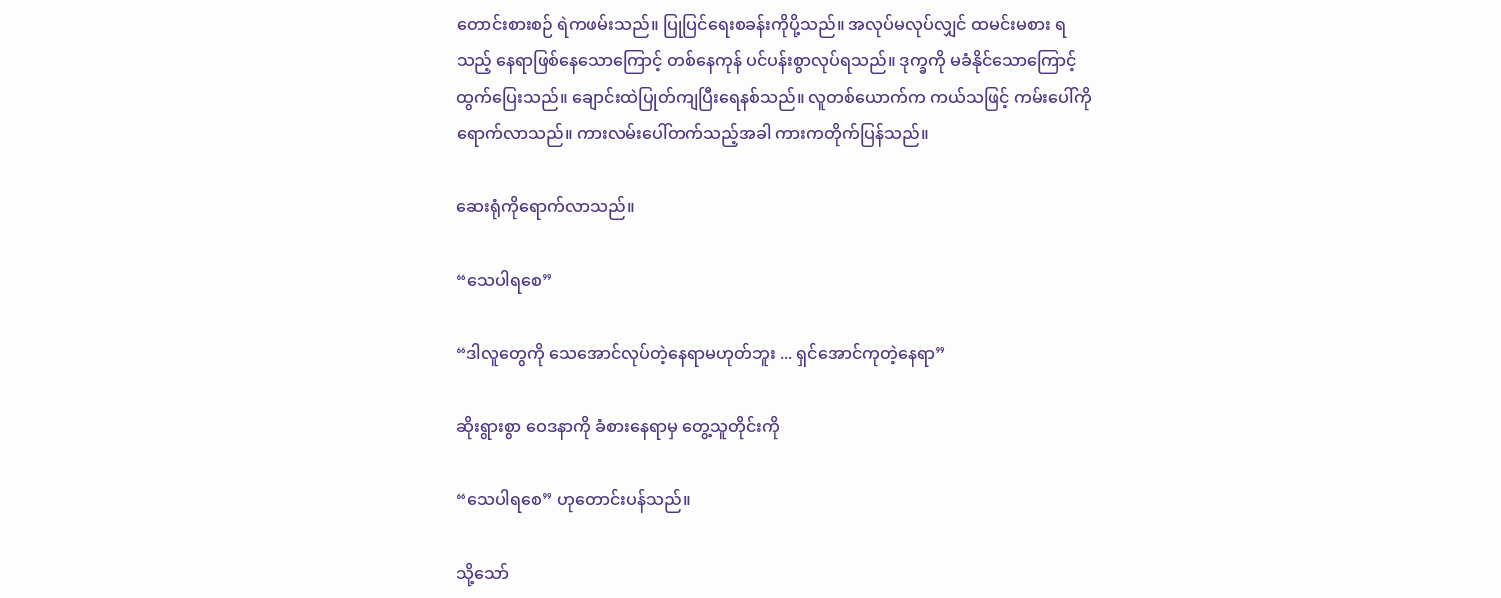တောင်းစားစဉ် ရဲကဖမ်းသည်။ ပြုပြင်ရေးစခန်းကိုပို့သည်။ အလုပ်မလုပ်လျှင် ထမင်းမစား ရသည့် နေရာဖြစ်နေသောကြောင့် တစ်နေကုန် ပင်ပန်းစွာလုပ်ရသည်။ ဒုက္ခကို မခံနိုင်သောကြောင့် ထွက်ပြေးသည်။ ချောင်းထဲပြုတ်ကျပြီးရေနစ်သည်။ လူတစ်ယောက်က ကယ်သဖြင့် ကမ်းပေါ်ကို ရောက်လာသည်။ ကားလမ်းပေါ်တက်သည့်အခါ ကားကတိုက်ပြန်သည်။

ဆေးရုံကိုရောက်လာသည်။

“သေပါရစေ”

“ဒါလူတွေကို သေအောင်လုပ်တဲ့နေရာမဟုတ်ဘူး ... ရှင်အောင်ကုတဲ့နေရာ”

ဆိုးရွားစွာ ဝေဒနာကို ခံစားနေရာမှ တွေ့သူတိုင်းကို

“သေပါရစေ” ဟုတောင်းပန်သည်။

သို့သော်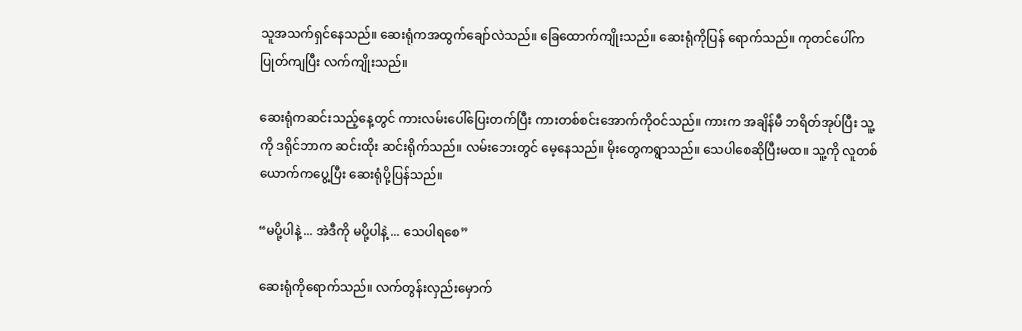သူအသက်ရှင်နေသည်။ ဆေးရုံကအထွက်ချော်လဲသည်။ ခြေထောက်ကျိုးသည်။ ဆေးရုံကိုပြန် ရောက်သည်။ ကုတင်ပေါ်ကပြုတ်ကျပြီး လက်ကျိုးသည်။

ဆေးရုံကဆင်းသည့်နေ့တွင် ကားလမ်းပေါ်ပြေးတက်ပြီး ကားတစ်စင်းအောက်ကိုဝင်သည်။ ကားက အချိန်မီ ဘရိတ်အုပ်ပြီး သူ့ကို ဒရိုင်ဘာက ဆင်းထိုး ဆင်းရိုက်သည်။ လမ်းဘေးတွင် မေ့နေသည်။ မိုးတွေကရွာသည်။ သေပါစေဆိုပြီးမထ။ သူ့ကို လူတစ်ယောက်ကပွေ့ပြီး ဆေးရုံပို့ပြန်သည်။

“မပို့ပါနဲ့ ... အဲဒီကို မပို့ပါနဲ့ ... သေပါရစေ”

ဆေးရုံကိုရောက်သည်။ လက်တွန်းလှည်းမှောက်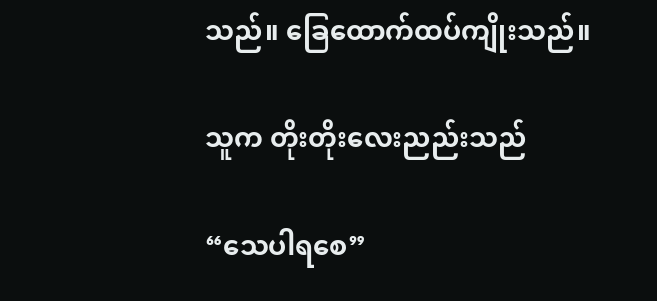သည်။ ခြေထောက်ထပ်ကျိုးသည်။

သူက တိုးတိုးလေးညည်းသည်

“သေပါရစေ”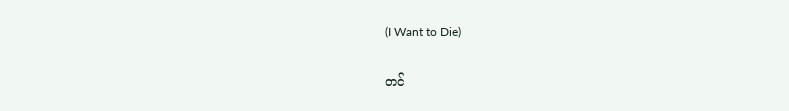(I Want to Die)

တင်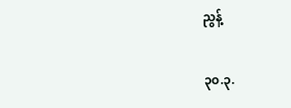ညွန့်

၃၀.၃.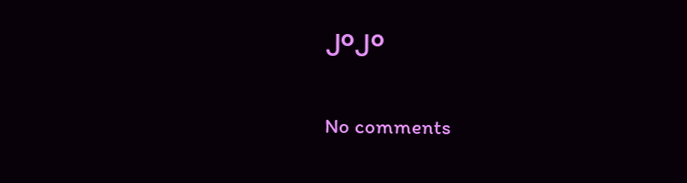၂၀၂၀

No comments